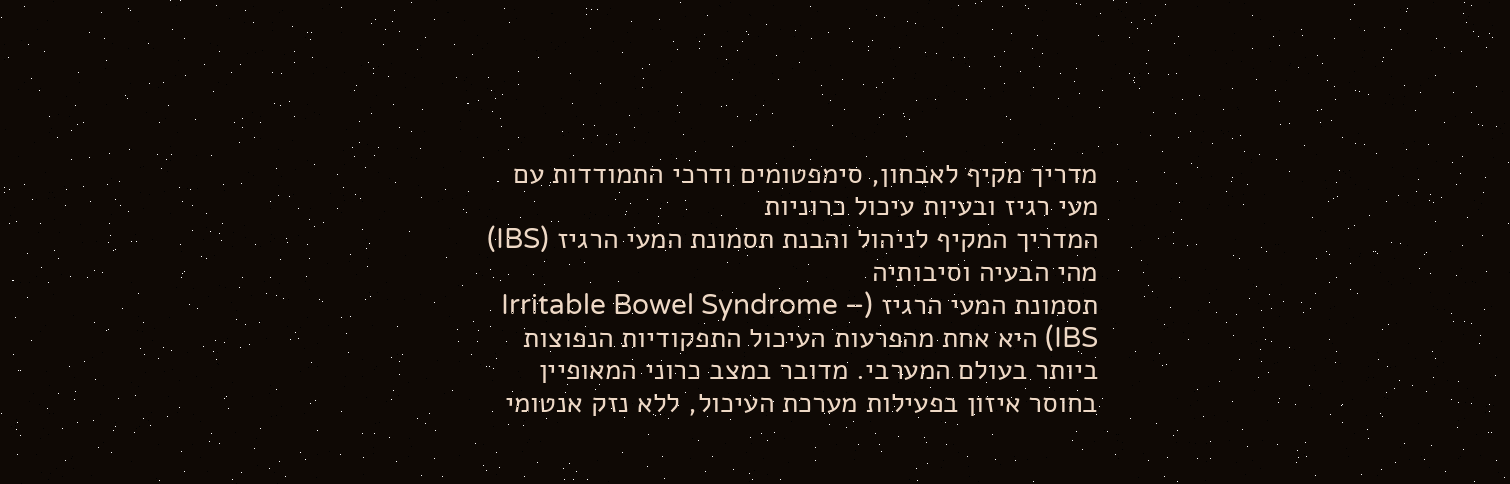מדריך מקיף לאבחון, סימפטומים ודרכי התמודדות עם מעי רגיז ובעיות עיכול כרוניות
המדריך המקיף לניהול והבנת תסמונת המעי הרגיז (IBS)
מהי הבעיה וסיבותיה
תסמונת המעי הרגיז (Irritable Bowel Syndrome – IBS) היא אחת מהפרעות העיכול התפקודיות הנפוצות ביותר בעולם המערבי. מדובר במצב כרוני המאופיין בחוסר איזון בפעילות מערכת העיכול, ללא נזק אנטומי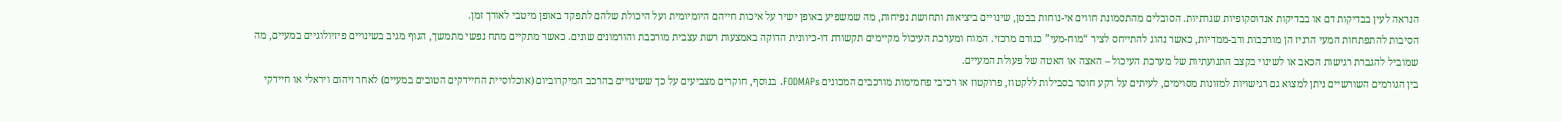הנראה לעין בבדיקות דם או בבדיקות אנדוסקופיות שגרתיות. הסובלים מהתסמונת חווים אי-נוחות בבטן, שינויים ביציאות ותחושת נפיחות, מה שמשפיע באופן ישיר על איכות חייהם היומיומית ועל היכולת שלהם לתפקד באופן מיטבי לאורך זמן.
הסיבות להתפתחות המעי הרגיז הן מורכבות ורב-ממדיות, כאשר נהוג להתייחס לציר “מוח-מעי” כגורם מרכזי. המוח ומערכת העיכול מקיימים תקשורת דו-כיוונית הדוקה באמצעות רשת עצבית מורכבת והורמונים שונים. כאשר מתקיים מתח נפשי מתמשך, הגוף מגיב בשינויים פיזיולוגיים במעיים, מה שמוביל להגברת רגישות הכאב או לשינוי בקצב התנועתיות של מערכת העיכול – האצה או האטה של פעולת המעיים.
בין הגורמים השורשיים ניתן למצוא גם רגישויות למזונות מסוימים, לעיתים על רקע חוסר בסבילות ללקטוז, פרוקטוז או רכיבי פחמימות מורכבים המכונים FODMAPs. בנוסף, חוקרים מצביעים על כך ששינויים בהרכב המיקרוביום (אוכלוסיית החיידקים הטובים במעיים) לאחר זיהום ויראלי או חיידקי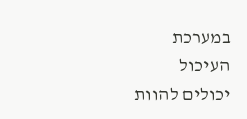במערכת העיכול יכולים להוות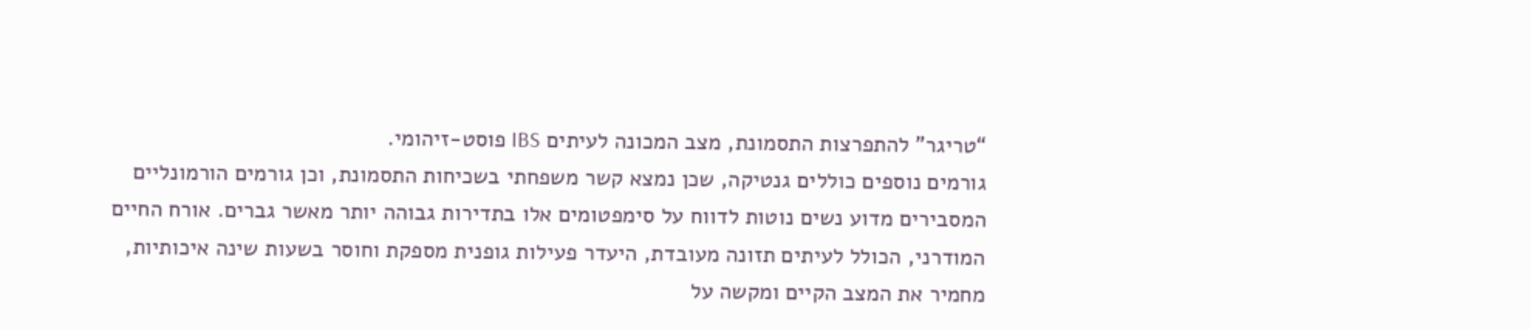“טריגר” להתפרצות התסמונת, מצב המכונה לעיתים IBS פוסט-זיהומי.
גורמים נוספים כוללים גנטיקה, שכן נמצא קשר משפחתי בשכיחות התסמונת, וכן גורמים הורמונליים המסבירים מדוע נשים נוטות לדווח על סימפטומים אלו בתדירות גבוהה יותר מאשר גברים. אורח החיים המודרני, הכולל לעיתים תזונה מעובדת, היעדר פעילות גופנית מספקת וחוסר בשעות שינה איכותיות, מחמיר את המצב הקיים ומקשה על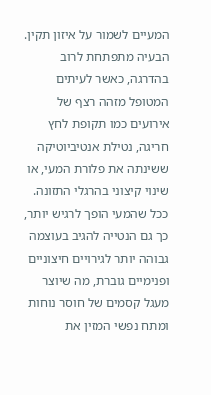המעיים לשמור על איזון תקין.
הבעיה מתפתחת לרוב בהדרגה, כאשר לעיתים המטופל מזהה רצף של אירועים כמו תקופת לחץ חריגה, נטילת אנטיביוטיקה ששינתה את פלורת המעי, או שינוי קיצוני בהרגלי התזונה. ככל שהמעי הופך לרגיש יותר, כך גם הנטייה להגיב בעוצמה גבוהה יותר לגירויים חיצוניים ופנימיים גוברת, מה שיוצר מעגל קסמים של חוסר נוחות ומתח נפשי המזין את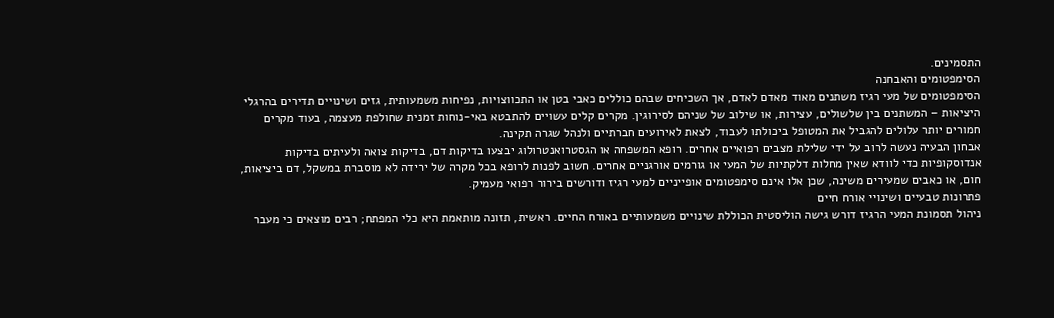התסמינים.
הסימפטומים והאבחנה
הסימפטומים של מעי רגיז משתנים מאוד מאדם לאדם, אך השכיחים שבהם כוללים כאבי בטן או התכווצויות, נפיחות משמעותית, גזים ושינויים תדירים בהרגלי היציאות – המשתנים בין שלשולים, עצירות, או שילוב של שניהם לסירוגין. מקרים קלים עשויים להתבטא באי-נוחות זמנית שחולפת מעצמה, בעוד מקרים חמורים יותר עלולים להגביל את המטופל ביכולתו לעבוד, לצאת לאירועים חברתיים ולנהל שגרה תקינה.
אבחון הבעיה נעשה לרוב על ידי שלילת מצבים רפואיים אחרים. רופא המשפחה או הגסטרואנטרולוג יבצעו בדיקות דם, בדיקות צואה ולעיתים בדיקות אנדוסקופיות כדי לוודא שאין מחלות דלקתיות של המעי או גורמים אורגניים אחרים. חשוב לפנות לרופא בכל מקרה של ירידה לא מוסברת במשקל, דם ביציאות, חום, או כאבים שמעירים משינה, שכן אלו אינם סימפטומים אופייניים למעי רגיז ודורשים בירור רפואי מעמיק.
פתרונות טבעיים ושינויי אורח חיים
ניהול תסמונת המעי הרגיז דורש גישה הוליסטית הכוללת שינויים משמעותיים באורח החיים. ראשית, תזונה מותאמת היא כלי המפתח; רבים מוצאים כי מעבר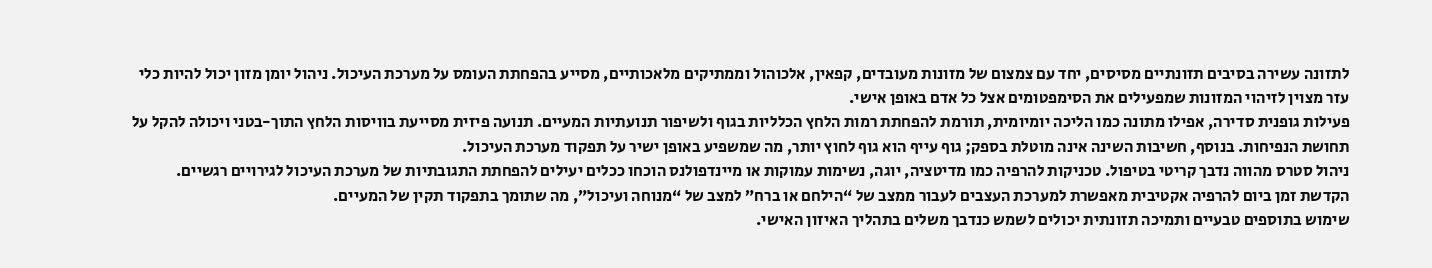לתזונה עשירה בסיבים תזונתיים מסיסים, יחד עם צמצום של מזונות מעובדים, קפאין, אלכוהול וממתיקים מלאכותיים, מסייע בהפחתת העומס על מערכת העיכול. ניהול יומן מזון יכול להיות כלי עזר מצוין לזיהוי המזונות שמפעילים את הסימפטומים אצל כל אדם באופן אישי.
פעילות גופנית סדירה, אפילו מתונה כמו הליכה יומיומית, תורמת להפחתת רמות הלחץ הכלליות בגוף ולשיפור תנועתיות המעיים. תנועה פיזית מסייעת בוויסות הלחץ התוך-בטני ויכולה להקל על תחושת הנפיחות. בנוסף, חשיבות השינה אינה מוטלת בספק; גוף עייף הוא גוף לחוץ יותר, מה שמשפיע באופן ישיר על תפקוד מערכת העיכול.
ניהול סטרס מהווה נדבך קריטי בטיפול. טכניקות להרפיה כמו מדיטציה, יוגה, נשימות עמוקות או מיינדפולנס הוכחו ככלים יעילים להפחתת התגובתיות של מערכת העיכול לגירויים רגשיים. הקדשת זמן ביום להרפיה אקטיבית מאפשרת למערכת העצבים לעבור ממצב של “הילחם או ברח” למצב של “מנוחה ועיכול”, מה שתומך בתפקוד תקין של המעיים.
שימוש בתוספים טבעיים ותמיכה תזונתית יכולים לשמש כנדבך משלים בתהליך האיזון האישי.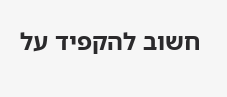חשוב להקפיד על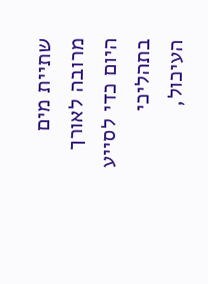שתיית מים מרובה לאורך היום כדי לסייע בתהליכי העיכול,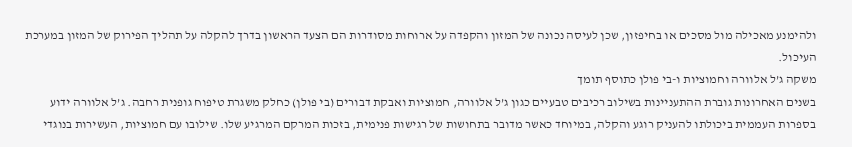ולהימנע מאכילה מול מסכים או בחיפזון, שכן לעיסה נכונה של המזון והקפדה על ארוחות מסודרות הם הצעד הראשון בדרך להקלה על תהליך הפירוק של המזון במערכת העיכול.
משקה ג’ל אלוורה וחמוציות ו-בי פולן כתוסף תומך
בשנים האחרונות גוברת ההתעניינות בשילוב רכיבים טבעיים כגון ג’ל אלוורה, חמוציות ואבקת דבורים (בי פולן) כחלק משגרת טיפוח גופנית רחבה. ג’ל אלוורה ידוע בספרות העממית ביכולתו להעניק רוגע והקלה, במיוחד כאשר מדובר בתחושות של רגישות פנימית, בזכות המרקם המרגיע שלו. שילובו עם חמוציות, העשירות בנוגדי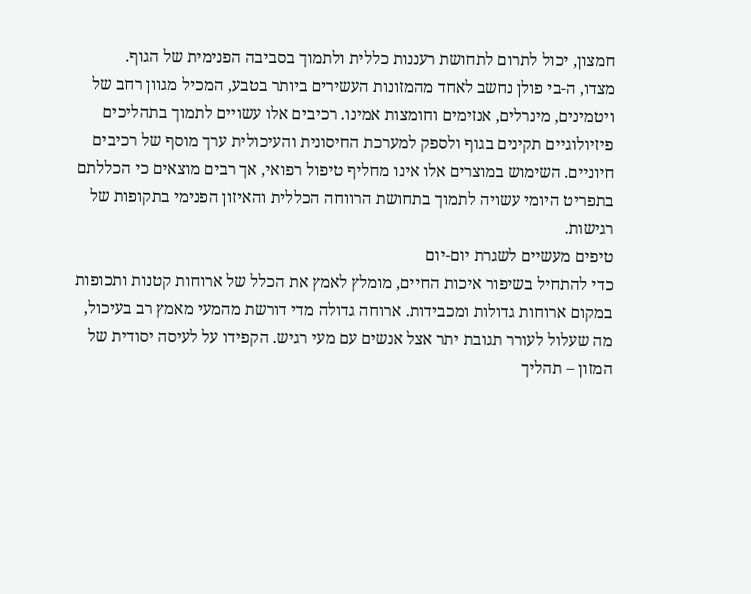חמצון, יכול לתרום לתחושת רעננות כללית ולתמוך בסביבה הפנימית של הגוף.
מצדו, ה-בי פולן נחשב לאחד מהמזונות העשירים ביותר בטבע, המכיל מגוון רחב של ויטמינים, מינרלים, אנזימים וחומצות אמינו. רכיבים אלו עשויים לתמוך בתהליכים פיזיולוגיים תקינים בגוף ולספק למערכת החיסונית והעיכולית ערך מוסף של רכיבים חיוניים. השימוש במוצרים אלו אינו מחליף טיפול רפואי, אך רבים מוצאים כי הכללתם בתפריט היומי עשויה לתמוך בתחושת הרווחה הכללית והאיזון הפנימי בתקופות של רגישות.
טיפים מעשיים לשגרת יום-יום
כדי להתחיל בשיפור איכות החיים, מומלץ לאמץ את הכלל של ארוחות קטנות ותכופות במקום ארוחות גדולות ומכבידות. ארוחה גדולה מדי דורשת מהמעי מאמץ רב בעיכול, מה שעלול לעורר תגובת יתר אצל אנשים עם מעי רגיש. הקפידו על לעיסה יסודית של המזון – תהליך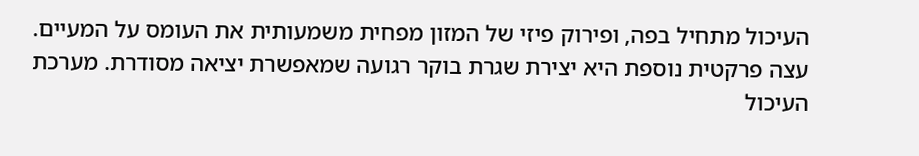העיכול מתחיל בפה, ופירוק פיזי של המזון מפחית משמעותית את העומס על המעיים.
עצה פרקטית נוספת היא יצירת שגרת בוקר רגועה שמאפשרת יציאה מסודרת. מערכת העיכול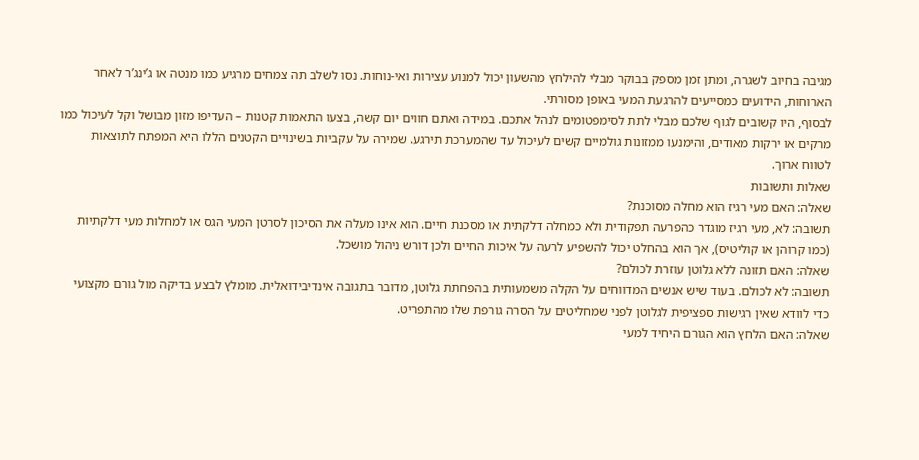מגיבה בחיוב לשגרה, ומתן זמן מספק בבוקר מבלי להילחץ מהשעון יכול למנוע עצירות ואי-נוחות. נסו לשלב תה צמחים מרגיע כמו מנטה או ג’ינג’ר לאחר הארוחות, הידועים כמסייעים להרגעת המעי באופן מסורתי.
לבסוף, היו קשובים לגוף שלכם מבלי לתת לסימפטומים לנהל אתכם. במידה ואתם חווים יום קשה, בצעו התאמות קטנות – העדיפו מזון מבושל וקל לעיכול כמו מרקים או ירקות מאודים, והימנעו ממזונות גולמיים קשים לעיכול עד שהמערכת תירגע. שמירה על עקביות בשינויים הקטנים הללו היא המפתח לתוצאות לטווח ארוך.
שאלות ותשובות
שאלה: האם מעי רגיז הוא מחלה מסוכנת?
תשובה: לא, מעי רגיז מוגדר כהפרעה תפקודית ולא כמחלה דלקתית או מסכנת חיים. הוא אינו מעלה את הסיכון לסרטן המעי הגס או למחלות מעי דלקתיות (כמו קרוהן או קוליטיס), אך הוא בהחלט יכול להשפיע לרעה על איכות החיים ולכן דורש ניהול מושכל.
שאלה: האם תזונה ללא גלוטן עוזרת לכולם?
תשובה: לא לכולם. בעוד שיש אנשים המדווחים על הקלה משמעותית בהפחתת גלוטן, מדובר בתגובה אינדיבידואלית. מומלץ לבצע בדיקה מול גורם מקצועי כדי לוודא שאין רגישות ספציפית לגלוטן לפני שמחליטים על הסרה גורפת שלו מהתפריט.
שאלה: האם הלחץ הוא הגורם היחיד למעי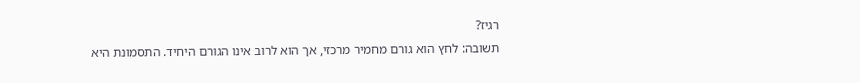רגיז?
תשובה: לחץ הוא גורם מחמיר מרכזי, אך הוא לרוב אינו הגורם היחיד. התסמונת היא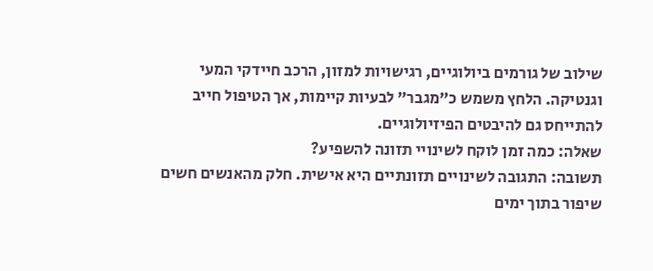שילוב של גורמים ביולוגיים, רגישויות למזון, הרכב חיידקי המעי וגנטיקה. הלחץ משמש כ”מגבר” לבעיות קיימות, אך הטיפול חייב להתייחס גם להיבטים הפיזיולוגיים.
שאלה: כמה זמן לוקח לשינויי תזונה להשפיע?
תשובה: התגובה לשינויים תזונתיים היא אישית. חלק מהאנשים חשים שיפור בתוך ימים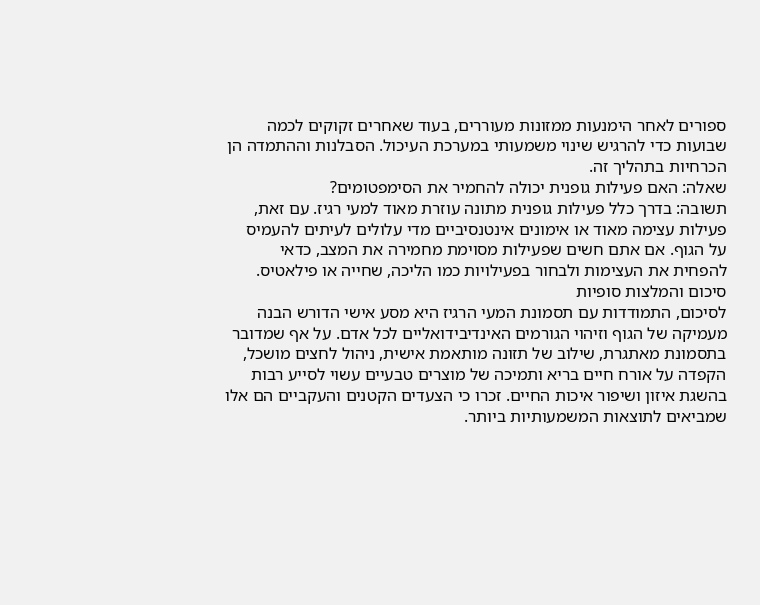ספורים לאחר הימנעות ממזונות מעוררים, בעוד שאחרים זקוקים לכמה שבועות כדי להרגיש שינוי משמעותי במערכת העיכול. הסבלנות וההתמדה הן הכרחיות בתהליך זה.
שאלה: האם פעילות גופנית יכולה להחמיר את הסימפטומים?
תשובה: בדרך כלל פעילות גופנית מתונה עוזרת מאוד למעי רגיז. עם זאת, פעילות עצימה מאוד או אימונים אינטנסיביים מדי עלולים לעיתים להעמיס על הגוף. אם אתם חשים שפעילות מסוימת מחמירה את המצב, כדאי להפחית את העצימות ולבחור בפעילויות כמו הליכה, שחייה או פילאטיס.
סיכום והמלצות סופיות
לסיכום, התמודדות עם תסמונת המעי הרגיז היא מסע אישי הדורש הבנה מעמיקה של הגוף וזיהוי הגורמים האינדיבידואליים לכל אדם. על אף שמדובר בתסמונת מאתגרת, שילוב של תזונה מותאמת אישית, ניהול לחצים מושכל, הקפדה על אורח חיים בריא ותמיכה של מוצרים טבעיים עשוי לסייע רבות בהשגת איזון ושיפור איכות החיים. זכרו כי הצעדים הקטנים והעקביים הם אלו שמביאים לתוצאות המשמעותיות ביותר.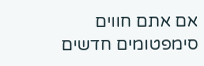אם אתם חווים סימפטומים חדשים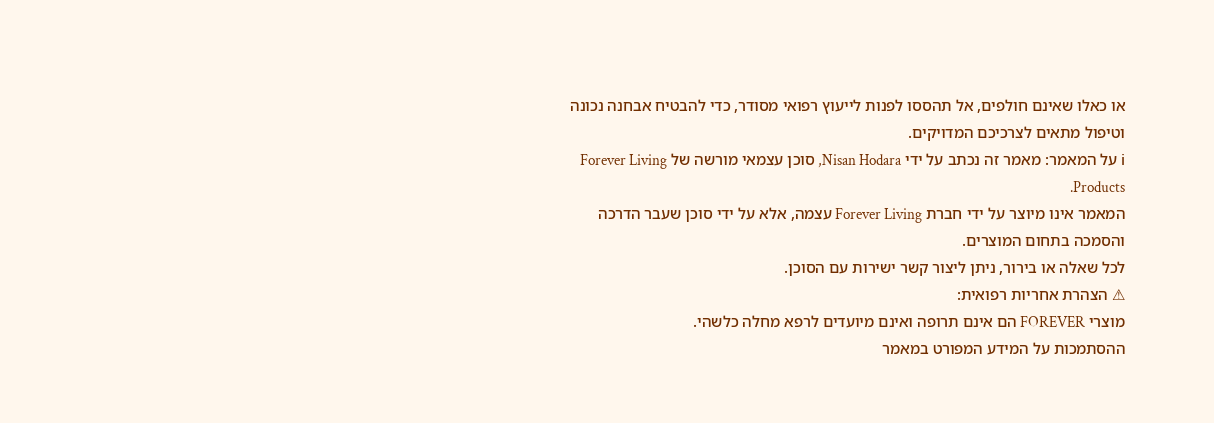או כאלו שאינם חולפים, אל תהססו לפנות לייעוץ רפואי מסודר, כדי להבטיח אבחנה נכונה וטיפול מתאים לצרכיכם המדויקים.
ℹ על המאמר: מאמר זה נכתב על ידי Nisan Hodara, סוכן עצמאי מורשה של Forever Living Products.
המאמר אינו מיוצר על ידי חברת Forever Living עצמה, אלא על ידי סוכן שעבר הדרכה והסמכה בתחום המוצרים.
לכל שאלה או בירור, ניתן ליצור קשר ישירות עם הסוכן.
⚠ הצהרת אחריות רפואית:
מוצרי FOREVER הם אינם תרופה ואינם מיועדים לרפא מחלה כלשהי.
ההסתמכות על המידע המפורט במאמר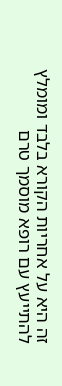זה היא על אחריות הקורא בלבד ומומלץ להתייעץ עם רופא מוסמך טרם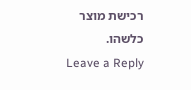רכישת מוצר כלשהו.
Leave a Reply